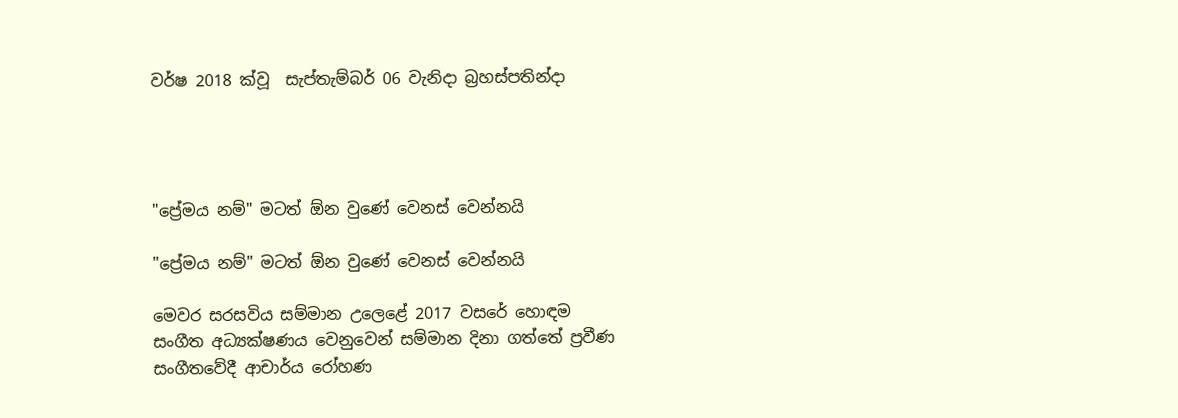වර්ෂ 2018 ක්වූ  සැප්තැම්බර් 06 වැනිදා බ්‍රහස්පතින්දා




"ප්‍රේමය නම්" මටත් ඕන වුණේ වෙනස් වෙන්නයි

"ප්‍රේමය නම්" මටත් ඕන වුණේ වෙනස් වෙන්නයි

මෙවර සරසවිය සම්මාන උලෙළේ 2017 වසරේ හොඳම සංගීත අධ්‍යක්ෂණය වෙනුවෙන් සම්මාන දිනා ගත්තේ ප්‍රවීණ සංගීතවේදී ආචාර්ය රෝහණ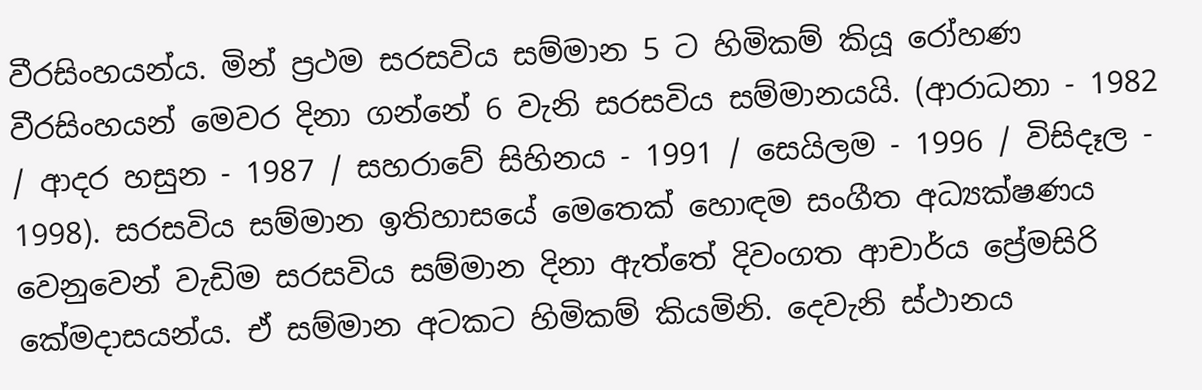වීරසිංහයන්ය. මින් ප්‍රථම සරසවිය සම්මාන 5 ට හිමිකම් කියූ රෝහණ වීරසිංහයන් මෙවර දිනා ගන්නේ 6 වැනි සරසවිය සම්මානයයි. (ආරාධනා - 1982 / ආදර හසුන - 1987 / සහරාවේ සිහිනය - 1991 / සෙයිලම - 1996 / විසිදෑල - 1998). සරසවිය සම්මාන ඉතිහාසයේ මෙතෙක් හොඳම සංගීත අධ්‍යක්ෂණය වෙනුවෙන් වැඩිම සරසවිය සම්මාන දිනා ඇත්තේ දිවංගත ආචාර්ය ප්‍රේමසිරි කේමදාසයන්ය. ඒ සම්මාන අටකට හිමිකම් කියමිනි. දෙවැනි ස්ථානය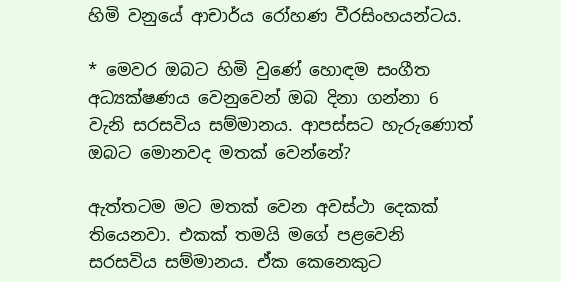හිමි වනුයේ ආචාර්ය රෝහණ වීරසිංහයන්ටය.

* මෙවර ඔබට හිමි වුණේ හොඳම සංගීත අධ්‍යක්ෂණය වෙනුවෙන් ඔබ දිනා ගන්නා 6 වැනි සරසවිය සම්මානය. ආපස්සට හැරුණොත් ඔබට මොනවද මතක් වෙන්නේ?

ඇත්තටම මට මතක් වෙන අවස්ථා දෙකක් තියෙනවා. එකක් තමයි මගේ පළවෙනි සරසවිය සම්මානය. ඒක කෙනෙකුට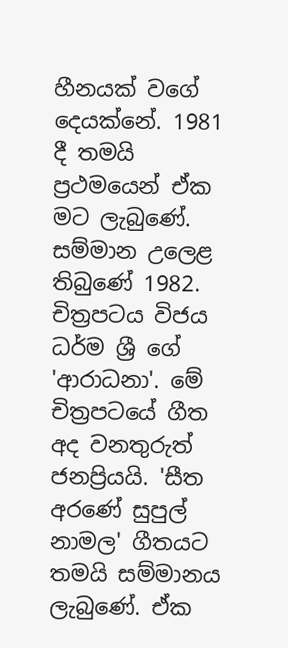හීනයක් වගේ දෙයක්නේ. 1981 දී තමයි ප්‍රථමයෙන් ඒක මට ලැබුණේ. සම්මාන උලෙළ තිබුණේ 1982. චිත්‍රපටය විජය ධර්ම ශ්‍රී ගේ 'ආරාධනා'. මේ චිත්‍රපටයේ ගීත අද වනතුරුත් ජනප්‍රියයි. 'සීත අරණේ සුපුල් නාමල' ගීතයට තමයි සම්මානය ලැබුණේ. ඒක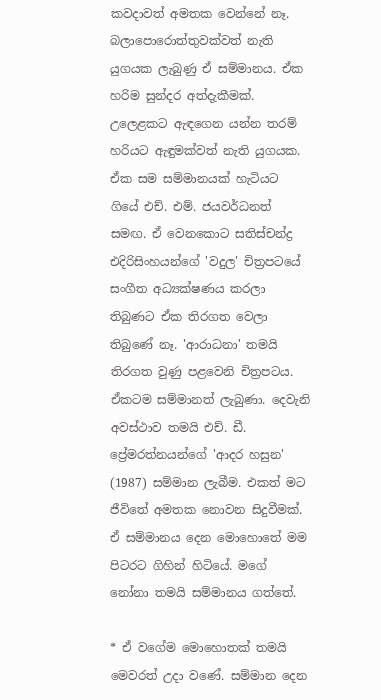කවදාවත් අමතක වෙන්නේ නෑ. බලාපොරොත්තුවක්වත් නැති යුගයක ලැබුණු ඒ සම්මානය. ඒක හරිම සුන්දර අත්දැකීමක්. උලෙළකට ඇඳගෙන යන්න තරම් හරියට ඇඳුමක්වත් නැති යුගයක. ඒක සම සම්මානයක් හැටියට ගියේ එච්. එම්. ජයවර්ධනත් සමඟ. ඒ වෙනකොට සතිස්චන්ද්‍ර එදිරිසිංහයන්ගේ 'වදුල' චිත්‍රපටයේ සංගීත අධ්‍යක්ෂණය කරලා තිබුණට ඒක තිරගත වෙලා තිබුණේ නෑ. 'ආරාධනා' තමයි තිරගත වුණු පළවෙනි චිත්‍රපටය. ඒකටම සම්මානත් ලැබුණා. දෙවැනි අවස්ථාව තමයි එච්. ඩී. ප්‍රේමරත්නයන්ගේ 'ආදර හසුන' (1987) සම්මාන ලැබීම. එකත් මට ජීවිතේ අමතක නොවන සිදුවීමක්. ඒ සම්මානය දෙන මොහොතේ මම පිටරට ගිහින් හිටියේ. මගේ නෝනා තමයි සම්මානය ගත්තේ.

* ඒ වගේම මොහොතක් තමයි මෙවරත් උදා වණේ. සම්මාන දෙන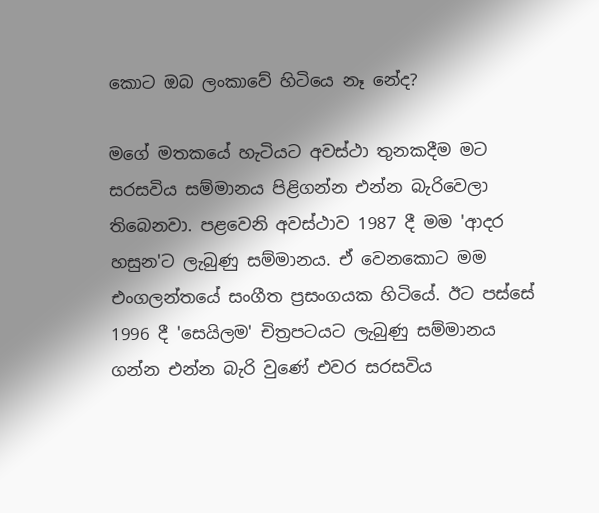කොට ඔබ ලංකාවේ හිටියෙ නෑ නේද?

මගේ මතකයේ හැටියට අවස්ථා තුනකදීම මට සරසවිය සම්මානය පිළිගන්න එන්න බැරිවෙලා තිබෙනවා. පළවෙනි අවස්ථාව 1987 දී මම 'ආදර හසුන'ට ලැබුණු සම්මානය. ඒ වෙනකොට මම එංගලන්තයේ සංගීත ප්‍රසංගයක හිටියේ. ඊට පස්සේ 1996 දී 'සෙයිලම' චිත්‍රපටයට ලැබුණු සම්මානය ගන්න එන්න බැරි වුණේ එවර සරසවිය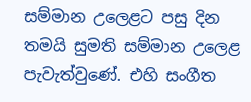සම්මාන උලෙළට පසු දින තමයි සුමති සම්මාන උලෙළ පැවැත්වුණේ. එහි සංගීත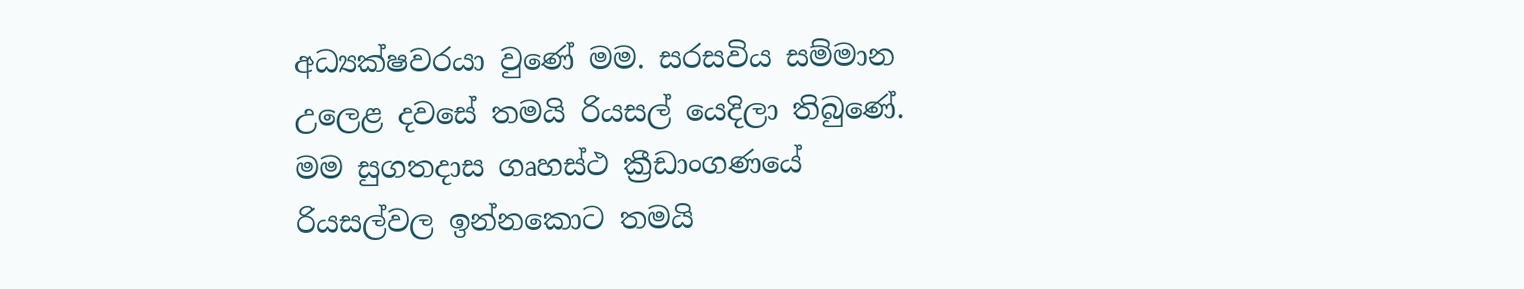අධ්‍යක්ෂවරයා වුණේ මම. සරසවිය සම්මාන උලෙළ දවසේ තමයි රියසල් යෙදිලා තිබුණේ. මම සුගතදාස ගෘහස්ථ ක්‍රීඩාංගණයේ රියසල්වල ඉන්නකොට තමයි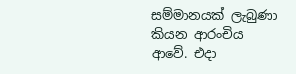සම්මානයක් ලැබුණා කියන ආරංචිය ආවේ. එදා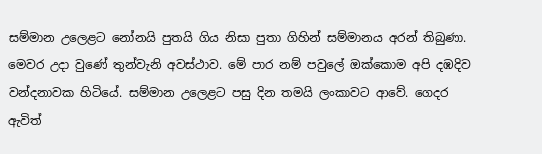සම්මාන උලෙළට නෝනයි පුතයි ගිය නිසා පුතා ගිහින් සම්මානය අරන් තිබුණා. මෙවර උදා වුණේ තුන්වැනි අවස්ථාව. මේ පාර නම් පවුලේ ඔක්කොම අපි දඹදිව වන්දනාවක හිටියේ. සම්මාන උලෙළට පසු දින තමයි ලංකාවට ආවේ. ගෙදර ඇවිත්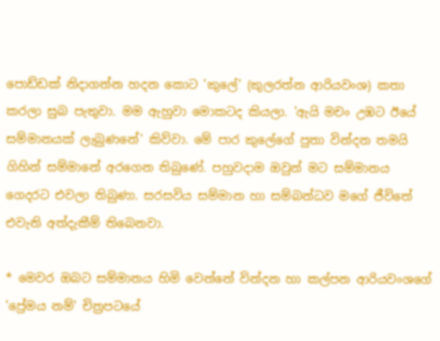පොඩ්ඩක් නිදාගන්න හදන කොට 'කුලේ' (කුලරත්න ආරියවංශ) කතා කරලා සුබ පැතුවා. මම ඇහුවා මොකටද කියලා. 'ඇයි මචං උඹට ඊයේ සම්මානයක් ලැබුණනේ' කිව්වා. මේ පාර කුලේගේ පුතා වින්දන තමයි ගිහින් සම්මානේ අරගෙන තිබුණේ. පහුවදාම ඔවුන් මට සම්මානය ගෙදරට එවලා තිබුණා. සරසවිය සම්මාන හා සම්බන්ධව මගේ ජීවිතේ එවැනි අත්දැකීම් තිබෙනවා.

* මෙවර ඔබට සම්මානය හිමි වෙන්නේ වින්දන හා කල්පන ආරියවංශගේ 'ප්‍රේමය නම්' චිත්‍රපටයේ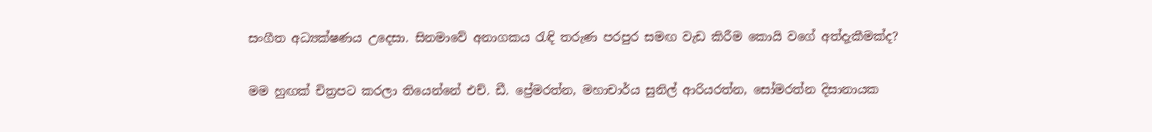සංගීත අධ්‍යක්ෂණය උදෙසා. සිනමාවේ අනාගකය රැඳි තරුණ පරපුර සමඟ වැඩ කිරීම කොයි වගේ අත්දැකීමක්ද?

මම හුඟක් චිත්‍රපට කරලා තියෙන්නේ එච්. ඩී. ප්‍රේමරත්න, මහාචාර්ය සුනිල් ආරියරත්න, සෝමරත්න දිසානායක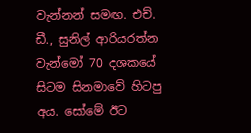වැන්නන් සමඟ. එච්. ඩී., සුනිල් ආරියරත්න වැන්මෝ 70 දශකයේ සිටම සිනමාවේ හිටපු අය. සෝමේ ඊට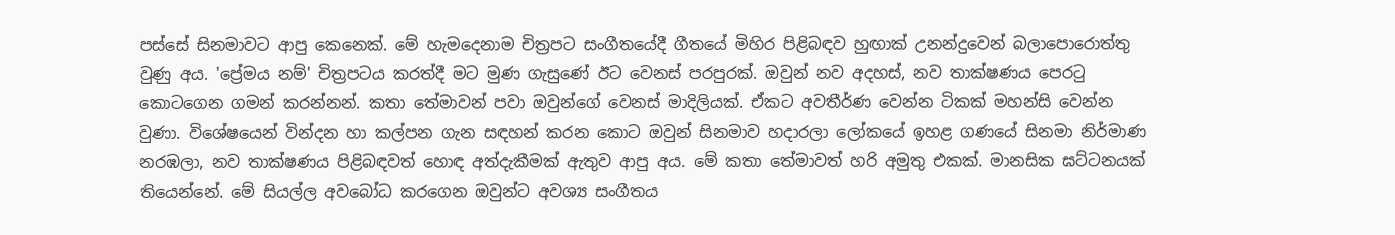පස්සේ සිනමාවට ආපු කෙනෙක්. මේ හැමදෙනාම චිත්‍රපට සංගීතයේදී ගීතයේ මිහිර පිළිබඳව හුඟාක් උනන්දුවෙන් බලාපොරොත්තු වුණු අය. 'ප්‍රේමය නම්' චිත්‍රපටය කරත්දී මට මුණ ගැසුණේ ඊට වෙනස් පරපුරක්. ඔවුන් නව අදහස්, නව තාක්ෂණය පෙරටු කොටගෙන ගමන් කරන්නන්. කතා තේමාවන් පවා ඔවුන්ගේ වෙනස් මාදිලියක්. ඒකට අවතීර්ණ වෙන්න ටිකක් මහන්සි වෙන්න වුණා. විශේෂයෙන් වින්දන හා කල්පන ගැන සඳහන් කරන කොට ඔවුන් සිනමාව හදාරලා ලෝකයේ ඉහළ ගණයේ සිනමා නිර්මාණ නරඹලා, නව තාක්ෂණය පිළිබඳවත් හොඳ අත්දැකීමක් ඇතුව ආපු අය. මේ කතා තේමාවත් හරි අමුතු එකක්. මානසික ඝට්ටනයක් තියෙන්නේ. මේ සියල්ල අවබෝධ කරගෙන ඔවුන්ට අවශ්‍ය සංගීතය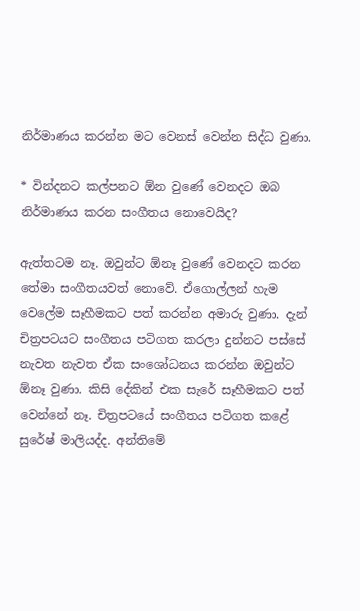නිර්මාණය කරන්න මට වෙනස් වෙන්න සිද්ධ වුණා.

* වින්දනට කල්පනට ඕන වුණේ වෙනදට ඔබ නිර්මාණය කරන සංගීතය නොවෙයිද?

ඇත්තටම නෑ. ඔවුන්ට ඕනෑ වුණේ වෙනදට කරන තේමා සංගීතයවත් නොවේ. ඒගොල්ලන් හැම වෙලේම සෑහීමකට පත් කරන්න අමාරු වුණා. දැන් චිත්‍රපටයට සංගීතය පටිගත කරලා දුන්නට පස්සේ නැවත නැවත ඒක සංශෝධනය කරන්න ඔවුන්ට ඕනෑ වුණා. කිසි දේකින් එක සැරේ සෑහීමකට පත් වෙන්නේ නෑ. චිත්‍රපටයේ සංගීතය පටිගත කළේ සුරේෂ් මාලියද්ද. අන්තිමේ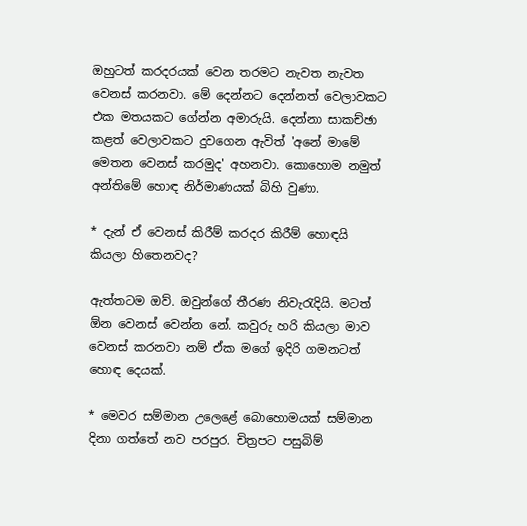ඔහුටත් කරදරයක් වෙන තරමට නැවත නැවත වෙනස් කරනවා. මේ දෙන්නට දෙන්නත් වෙලාවකට එක මතයකට ගේන්න අමාරුයි. දෙන්නා සාකච්ඡා කළත් වෙලාවකට දුවගෙන ඇවිත් 'අනේ මාමේ මෙතන වෙනස් කරමුද' අහනවා. කොහොම නමුත් අන්තිමේ හොඳ නිර්මාණයක් බිහි වුණා.

* දැන් ඒ වෙනස් කිරීම් කරදර කිරීම් හොඳයි කියලා හිතෙනවද?

ඇත්තටම ඔව්. ඔවුන්ගේ තීරණ නිවැරැදියි. මටත් ඕන වෙනස් වෙන්න නේ. කවුරු හරි කියලා මාව වෙනස් කරනවා නම් ඒක මගේ ඉදිරි ගමනටත් හොඳ දෙයක්.

* මෙවර සම්මාන උලෙළේ බොහොමයක් සම්මාන දිනා ගත්තේ නව පරපුර. චිත්‍රපට පසුබිම්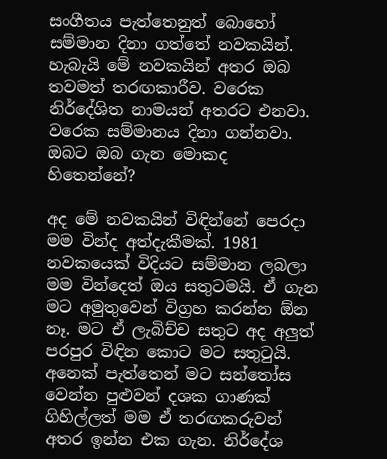සංගීතය පැත්තෙනුත් බොහෝ සම්මාන දිනා ගත්තේ නවකයින්. හැබැයි මේ නවකයින් අතර ඔබ තවමත් තරඟකාරීව. වරෙක නිර්දේශිත නාමයන් අතරට එනවා. වරෙක සම්මානය දිනා ගන්නවා. ඔබට ඔබ ගැන මොකද හිතෙන්නේ?

අද මේ නවකයින් විඳින්නේ පෙරදා මම වින්ද අත්දැකීමක්. 1981 නවකයෙක් විදියට සම්මාන ලබලා මම වින්දෙත් ඔය සතුටමයි. ඒ ගැන මට අමුතුවෙන් විග්‍රහ කරන්න ඕන නෑ. මට ඒ ලැබිච්ච සතුට අද අලුත් පරපුර විඳින කොට මට සතුටුයි. අනෙක් පැත්තෙන් මට සන්තෝස වෙන්න පුළුවන් දශක ගාණක් ගිහිල්ලත් මම ඒ තරඟකරුවන් අතර ඉන්න එක ගැන. නිර්දේශ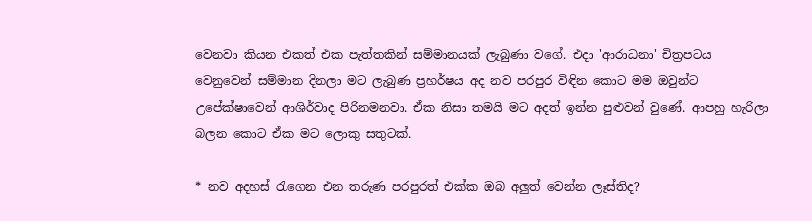වෙනවා කියන එකත් එක පැත්තකින් සම්මානයක් ලැබුණා වගේ. එදා 'ආරාධනා' චිත්‍රපටය වෙනුවෙන් සම්මාන දිනලා මට ලැබුණ ප්‍රහර්ෂය අද නව පරපුර විඳින කොට මම ඔවුන්ට උපේක්ෂාවෙන් ආශිර්වාද පිරිනමනවා. ඒක නිසා තමයි මට අදත් ඉන්න පුළුවන් වුණේ. ආපහු හැරිලා බලන කොට ඒක මට ලොකු සතුටක්.

* නව අදහස් රැගෙන එන තරුණ පරපුරත් එක්ක ඔබ අලුත් වෙන්න ලෑස්තිද?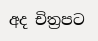අද චිත්‍රපට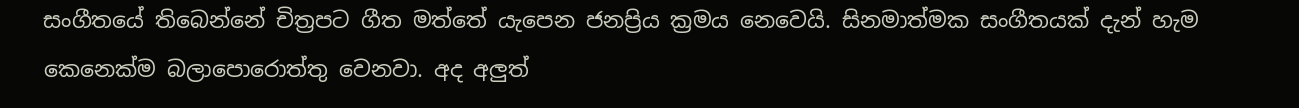සංගීතයේ තිබෙන්නේ චිත්‍රපට ගීත මත්තේ යැපෙන ජනප්‍රිය ක්‍රමය නෙවෙයි. සිනමාත්මක සංගීතයක් දැන් හැම කෙනෙක්ම බලාපොරොත්තු වෙනවා. අද අලුත්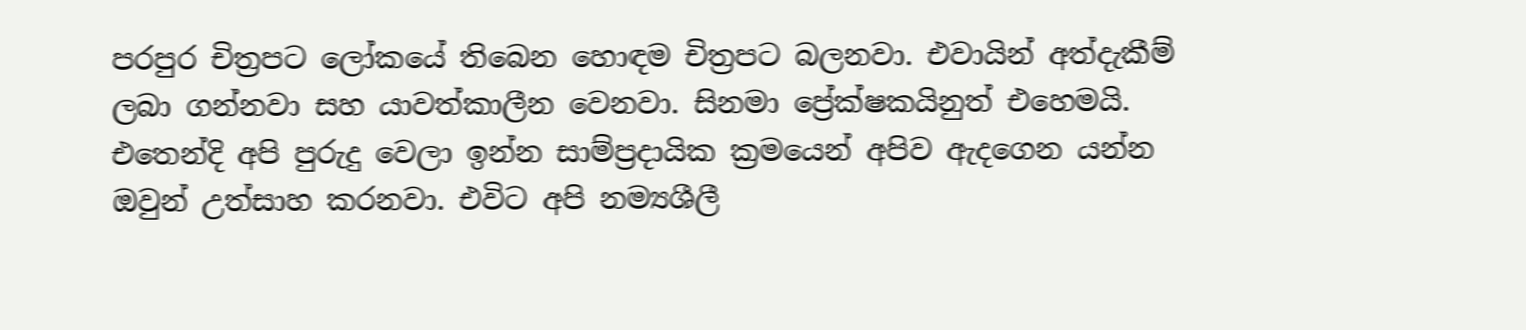පරපුර චිත්‍රපට ලෝකයේ තිබෙන හොඳම චිත්‍රපට බලනවා. එවායින් අත්දැකීම් ලබා ගන්නවා සහ යාවත්කාලීන වෙනවා. සිනමා ප්‍රේක්ෂකයිනුත් එහෙමයි. එතෙන්දි අපි පුරුදු වෙලා ඉන්න සාම්ප්‍රදායික ක්‍රමයෙන් අපිව ඇදගෙන යන්න ඔවුන් උත්සාහ කරනවා. එවිට අපි නම්‍යශීලී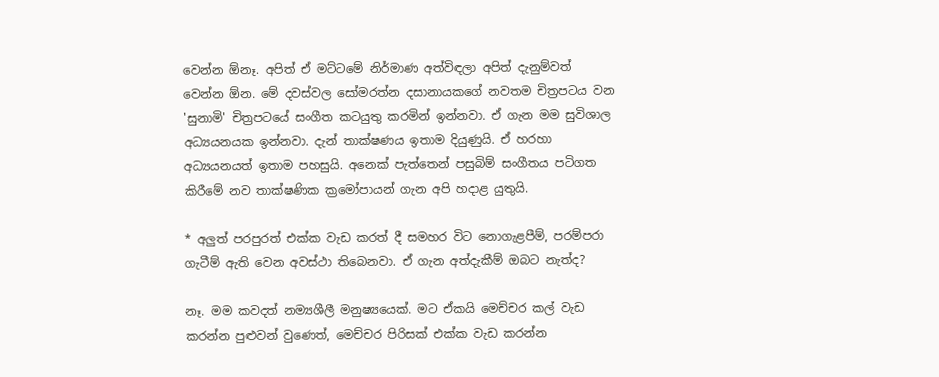වෙන්න ඕනෑ. අපිත් ඒ මට්ටමේ නිර්මාණ අත්විඳලා අපිත් දැනුම්වත් වෙන්න ඕන. මේ දවස්වල සෝමරත්න දසානායකගේ නවතම චිත්‍රපටය වන 'සුනාමි' චිත්‍රපටයේ සංගීත කටයුතු කරමින් ඉන්නවා. ඒ ගැන මම සුවිශාල අධ්‍යයනයක ඉන්නවා. දැන් තාක්ෂණය ඉතාම දියුණුයි. ඒ හරහා අධ්‍යයනයත් ඉතාම පහසුයි. අනෙක් පැත්තෙන් පසුබිම් සංගීතය පටිගත කිරීමේ නව තාක්ෂණික ක්‍රමෝපායන් ගැන අපි හදාළ යුතුයි.

* අලුත් පරපුරත් එක්ක වැඩ කරත් දී සමහර විට නොගැළපීම්, පරම්පරා ගැටීම් ඇති වෙන අවස්ථා තිබෙනවා. ඒ ගැන අත්දැකීම් ඔබට නැත්ද?

නෑ. මම කවදත් නම්‍යශීලී මනුෂ්‍යයෙක්. මට ඒකයි මෙච්චර කල් වැඩ කරන්න පුළුවන් වුණෙත්, මෙච්චර පිරිසක් එක්ක වැඩ කරන්න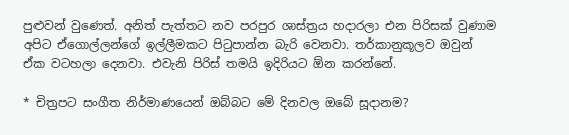පුළුවන් වුණෙත්. අනිත් පැත්තට නව පරපුර ශාස්ත්‍රය හදාරලා එන පිරිසක් වුණාම අපිට ඒගොල්ලන්ගේ ඉල්ලීමකට පිටුපාන්න බැරි වෙනවා. තර්කානුකූලව ඔවුන් ඒක වටහලා දෙනවා. එවැනි පිරිස් තමයි ඉදිරියට ඕන කරන්නේ.

* චිත්‍රපට සංගීත නිර්මාණයෙන් ඔබ්බට මේ දිනවල ඔබේ සූදානම?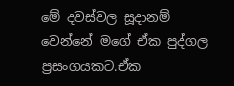මේ දවස්වල සූදානම් වෙන්නේ මගේ ඒක පුද්ගල ප්‍රසංගයකට.ඒක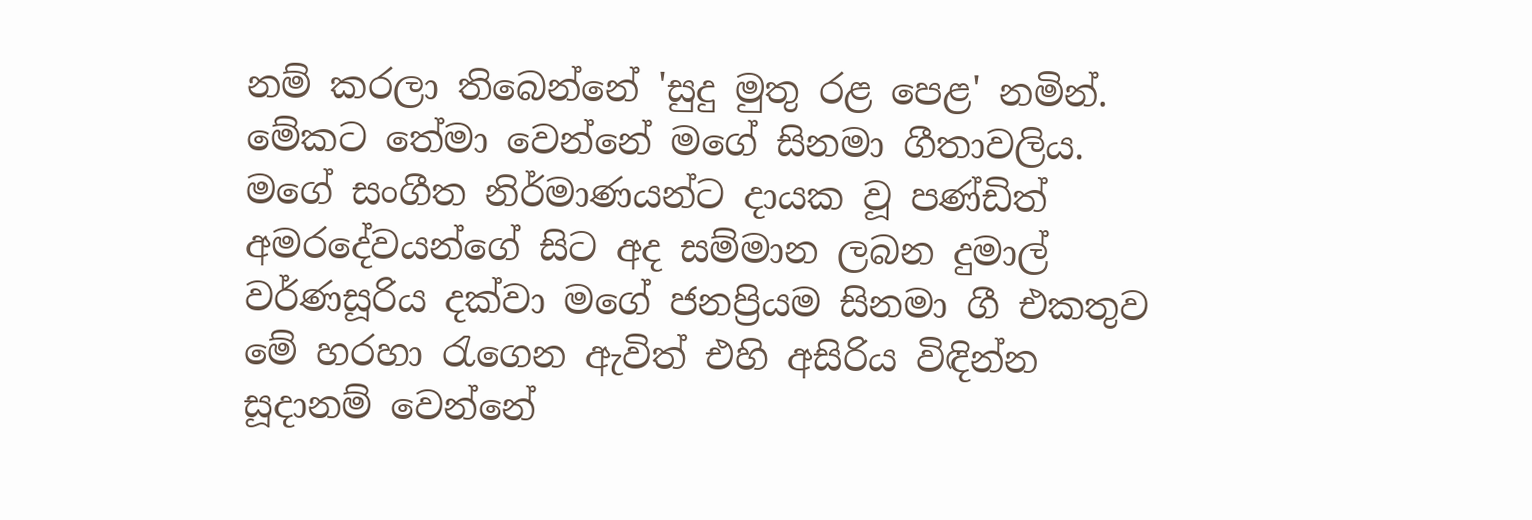නම් කරලා තිබෙන්නේ 'සුදු මුතු රළ පෙළ' නමින්. මේකට තේමා වෙන්නේ මගේ සිනමා ගීතාවලිය. මගේ සංගීත නිර්මාණයන්ට දායක වූ පණ්ඩිත් අමරදේවයන්ගේ සිට අද සම්මාන ලබන දුමාල් වර්ණසූරිය දක්වා මගේ ජනප්‍රියම සිනමා ගී එකතුව මේ හරහා රැගෙන ඇවිත් එහි අසිරිය විඳින්න සූදානම් වෙන්නේ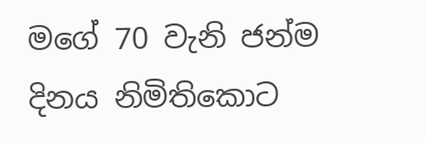මගේ 70 වැනි ජන්ම දිනය නිමිතිකොට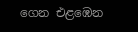ගෙන එළඹෙන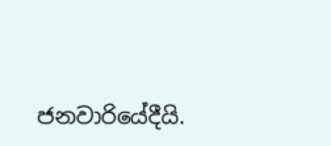ජනවාරියේදීයි.